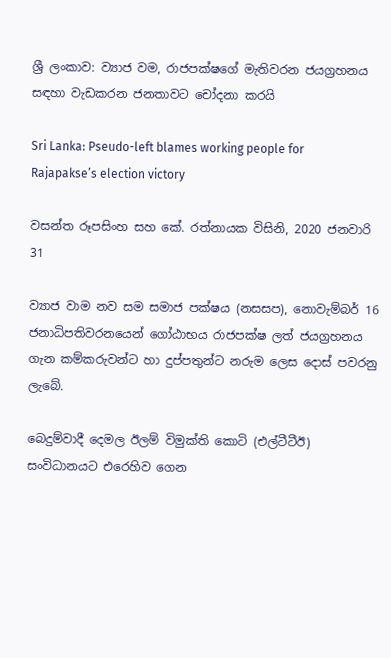ශ්‍රී ලංකාව: ව්‍යාජ වම, රාජපක්ෂගේ මැතිවරන ජයග්‍රහනය සඳහා වැඩකරන ජනතාවට චෝදනා කරයි

Sri Lanka: Pseudo-left blames working people for Rajapakse’s election victory

වසන්ත රූපසිංහ සහ කේ. රත්නායක විසිනි, 2020 ජනවාරි 31

ව්‍යාජ වාම නව සම සමාජ පක්ෂය (නසසප), නොවැම්බර් 16 ජනාධිපතිවරනයෙන් ගෝඨාභය රාජපක්ෂ ලත් ජයග්‍රහනය ගැන කම්කරුවන්ට හා දුප්පතුන්ට නරුම ලෙස දොස් පවරනු ලැබේ.

බෙදුම්වාදී දෙමල ඊලම් විමුක්ති කොටි (එල්ටීටීඊ) සංවිධානයට එරෙහිව ගෙන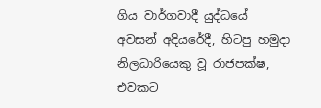ගිය වාර්ගවාදී යුද්ධයේ අවසන් අදියරේදී, හිටපු හමුදා නිලධාරියෙකු වූ රාජපක්ෂ, එවකට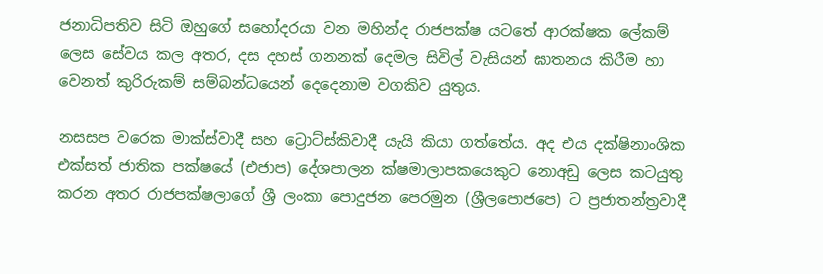ජනාධිපතිව සිටි ඔහුගේ සහෝදරයා වන මහින්ද රාජපක්ෂ යටතේ ආරක්ෂක ලේකම් ලෙස සේවය කල අතර, දස දහස් ගනනක් දෙමල සිවිල් වැසියන් ඝාතනය කිරීම හා වෙනත් කුරිරුකම් සම්බන්ධයෙන් දෙදෙනාම වගකිව යුතුය.

නසසප වරෙක මාක්ස්වාදී සහ ට්‍රොට්ස්කිවාදී යැයි කියා ගත්තේය. අද එය දක්ෂිනාංශික එක්සත් ජාතික පක්ෂයේ (එජාප) දේශපාලන ක්ෂමාලාපකයෙකුට නොඅඩු ලෙස කටයුතු කරන අතර රාජපක්ෂලාගේ ශ්‍රී ලංකා පොදුජන පෙරමුන (ශ්‍රීලපොජපෙ) ට ප්‍රජාතන්ත්‍රවාදී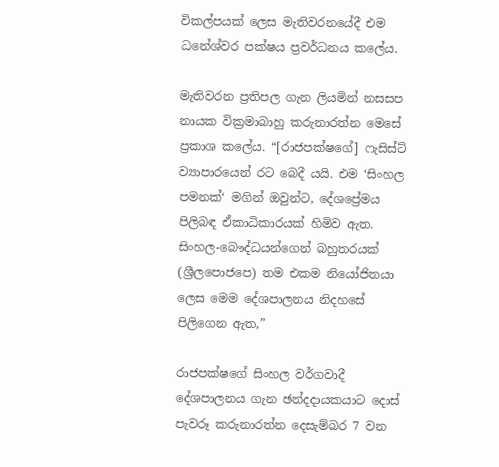විකල්පයක් ලෙස මැතිවරනයේදී එම ධනේශ්වර පක්ෂය ප්‍රවර්ධනය කලේය.

මැතිවරන ප්‍රතිපල ගැන ලියමින් නසසප නායක වික්‍රමාබාහු කරුනාරත්න මෙසේ ප්‍රකාශ කලේය. “[රාජපක්ෂගේ] ෆැසිස්ට් ව්‍යාපාරයෙන් රට බෙදී යයි. එම ‘සිංහල පමනක්‘ මගින් ඔවුන්ට, දේශප්‍රේමය පිලිබඳ ඒකාධිකාරයක් හිමිව ඇත. සිංහල-බෞද්ධයන්ගෙන් බහුතරයක් (ශ්‍රීලපොජපෙ) තම එකම නියෝජිතයා ලෙස මෙම දේශපාලනය නිදහසේ පිලිගෙන ඇත,”

රාජපක්ෂගේ සිංහල වර්ගවාදී දේශපාලනය ගැන ඡන්දදායකයාට දොස් පැවරූ කරුනාරත්න දෙසැම්බර 7 වන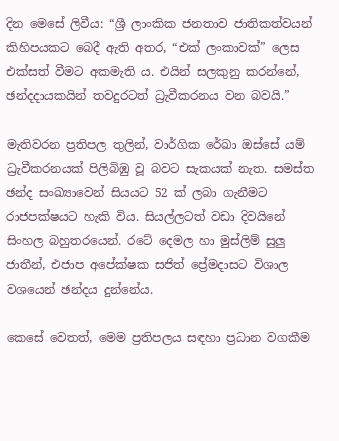දින මෙසේ ලිවීය: “ශ්‍රී ලාංකික ජනතාව ජාතිකත්වයන් කිහිපයකට බෙදී ඇති අතර, “එක් ලංකාවක්” ලෙස එක්සත් වීමට අකමැති ය. එයින් සලකුනු කරන්නේ, ඡන්දදායකයින් තවදුරටත් ධ්‍රැවීකරනය වන බවයි.”

මැතිවරන ප්‍රතිපල තුලින්, වාර්ගික රේඛා ඔස්සේ යම් ධ්‍රැවීකරනයක් පිලිබිඹු වූ බවට සැකයක් නැත. සමස්ත ඡන්ද සංඛ්‍යාවෙන් සියයට 52 ක් ලබා ගැනීමට රාජපක්ෂයට හැකි විය. සියල්ලටත් වඩා දිවයිනේ සිංහල බහුතරයෙන්. රටේ දෙමල හා මුස්ලිම් සුලු ජාතීන්, එජාප අපේක්ෂක සජිත් ප්‍රේමදාසට විශාල වශයෙන් ඡන්දය දුන්නේය.

කෙසේ වෙතත්, මෙම ප්‍රතිපලය සඳහා ප්‍රධාන වගකීම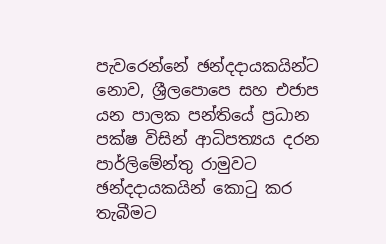පැවරෙන්නේ ඡන්දදායකයින්ට නොව, ශ්‍රීලපොපෙ සහ එජාප යන පාලක පන්තියේ ප්‍රධාන පක්ෂ විසින් ආධිපත්‍යය දරන පාර්ලිමේන්තු රාමුවට ඡන්දදායකයින් කොටු කර තැබීමට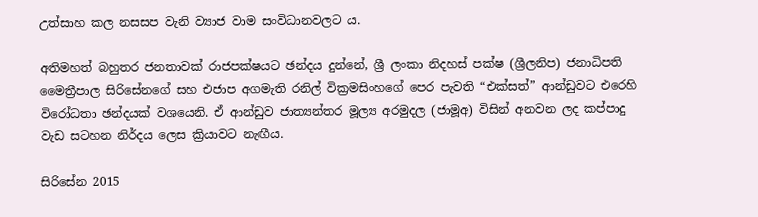උත්සාහ කල නසසප වැනි ව්‍යාජ වාම සංවිධානවලට ය.

අතිමහත් බහුතර ජනතාවක් රාජපක්ෂයට ඡන්දය දුන්නේ, ශ්‍රී ලංකා නිදහස් පක්ෂ (ශ්‍රීලනිප) ජනාධිපති මෛත්‍රීපාල සිරිසේනගේ සහ එජාප අගමැති රනිල් වික්‍රමසිංහගේ පෙර පැවති “එක්සත්” ආන්ඩුවට එරෙහි විරෝධතා ඡන්දයක් වශයෙනි. ඒ ආන්ඩුව ජාත්‍යන්තර මූල්‍ය අරමුදල (ජාමූඅ) විසින් අනවන ලද කප්පාදු වැඩ සටහන නිර්දය ලෙස ක්‍රියාවට නැඟීය.

සිරිසේන 2015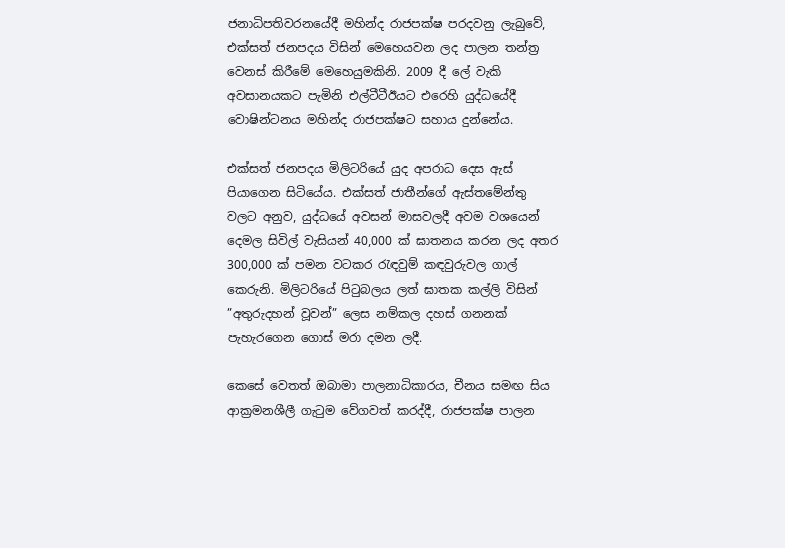ජනාධිපතිවරනයේදී මහින්ද රාජපක්ෂ පරදවනු ලැබුවේ, එක්සත් ජනපදය විසින් මෙහෙයවන ලද පාලන තන්ත්‍ර වෙනස් කිරීමේ මෙහෙයුමකිනි. 2009 දී ලේ වැකි අවසානයකට පැමිනි එල්ටීටීඊයට එරෙහි යුද්ධයේදී වොෂින්ටනය මහින්ද රාජපක්ෂට සහාය දුන්නේය.

එක්සත් ජනපදය මිලිටරියේ යුද අපරාධ දෙස ඇස් පියාගෙන සිටියේය. එක්සත් ජාතීන්ගේ ඇස්තමේන්තු වලට අනුව, යුද්ධයේ අවසන් මාසවලදී අවම වශයෙන් දෙමල සිවිල් වැසියන් 40,000 ක් ඝාතනය කරන ලද අතර 300,000 ක් පමන වටකර රැඳවුම් කඳවුරුවල ගාල් කෙරුනි. මිලිටරියේ පිටුබලය ලත් ඝාතක කල්ලි විසින් ”අතුරුදහන් වූවන්” ලෙස නම්කල දහස් ගනනක් පැහැරගෙන ගොස් මරා දමන ලදී.

කෙසේ වෙතත් ඔබාමා පාලනාධිකාරය, චීනය සමඟ සිය ආක්‍රමනශීලී ගැටුම වේගවත් කරද්දී, රාජපක්ෂ පාලන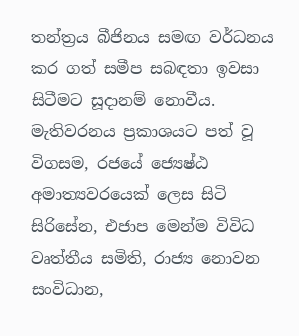තන්ත්‍රය බීජිනය සමඟ වර්ධනය කර ගත් සමීප සබඳතා ඉවසා සිටීමට සූදානම් නොවීය. මැතිවරනය ප්‍රකාශයට පත් වූ විගසම, රජයේ ජ්‍යෙෂ්ඨ අමාත්‍යවරයෙක් ලෙස සිටි සිරිසේන, එජාප මෙන්ම විවිධ වෘත්තීය සමිති, රාජ්‍ය නොවන සංවිධාන,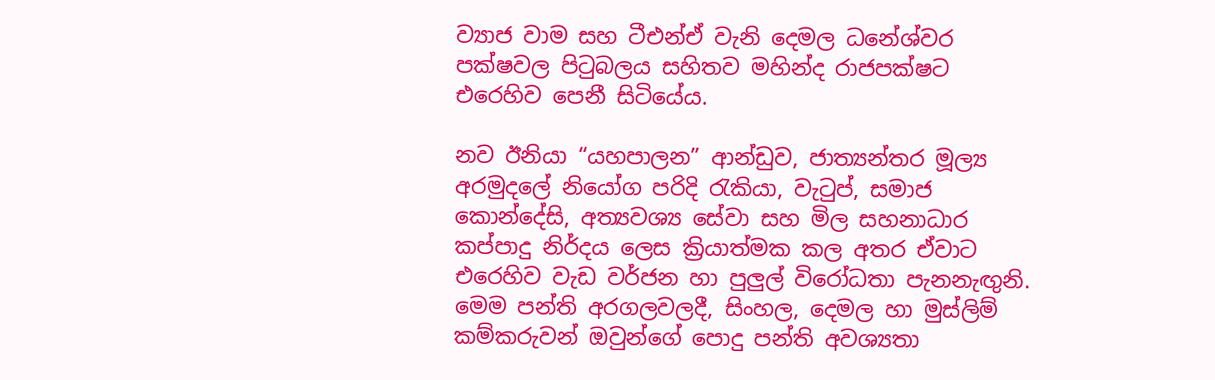ව්‍යාජ වාම සහ ටීඑන්ඒ වැනි දෙමල ධනේශ්වර පක්ෂවල පිටුබලය සහිතව මහින්ද රාජපක්ෂට එරෙහිව පෙනී සිටියේය.

නව ඊනියා “යහපාලන” ආන්ඩුව, ජාත්‍යන්තර මූල්‍ය අරමුදලේ නියෝග පරිදි රැකියා, වැටුප්, සමාජ කොන්දේසි, අත්‍යවශ්‍ය සේවා සහ මිල සහනාධාර කප්පාදු නිර්දය ලෙස ක්‍රියාත්මක කල අතර ඒවාට එරෙහිව වැඩ වර්ජන හා පුලුල් විරෝධතා පැනනැඟු‍නි. මෙම පන්ති අරගලවලදී, සිංහල, දෙමල හා මුස්ලිම් කම්කරුවන් ඔවුන්ගේ පොදු පන්ති අවශ්‍යතා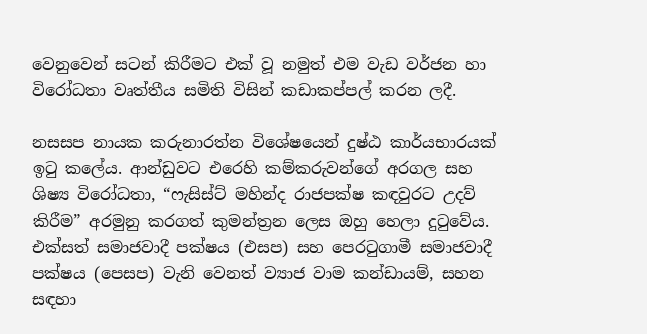වෙනුවෙන් සටන් කිරීමට එක් වූ නමුත් එම වැඩ වර්ජන හා විරෝධතා වෘත්තීය සමිති විසින් කඩාකප්පල් කරන ලදී.

නසසප නායක කරුනාරත්න විශේෂයෙන් දුෂ්ඨ කාර්යභාරයක් ඉටු කලේය. ආන්ඩුවට එරෙහි කම්කරුවන්ගේ අරගල සහ ශිෂ්‍ය විරෝධතා, “ෆැසිස්ට් මහින්ද රාජපක්ෂ කඳවුරට උදව් කිරීම” අරමුනු කරගත් කුමන්ත්‍රන ලෙස ඔහු හෙලා දුටුවේය. එක්සත් සමාජවාදී පක්ෂය (එසප) සහ පෙරටුගාමී සමාජවාදී පක්ෂය (පෙසප) වැනි වෙනත් ව්‍යාජ වාම කන්ඩායම්, සහන සඳහා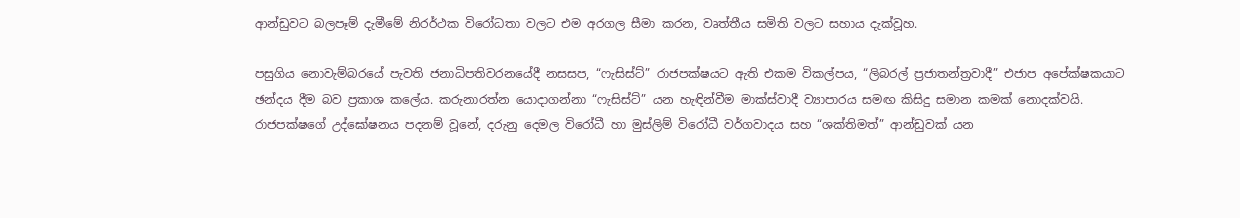ආන්ඩුවට බලපෑම් දැමීමේ නිරර්ථක විරෝධතා වලට එම අරගල සීමා කරන, වෘත්තීය සමිති වලට සහාය දැක්වූහ.

පසුගිය නොවැම්බරයේ පැවති ජනාධිපතිවරනයේදී නසසප, “ෆැසිස්ට්” රාජපක්ෂයට ඇති එකම විකල්පය, “ලිබරල් ප්‍රජාතන්ත්‍රවාදී” එජාප අපේක්ෂකයාට ඡන්දය දීම බව ප්‍රකාශ කලේය. කරුනාරත්න යොදාගන්නා “ෆැසිස්ට්” යන හැඳින්වීම මාක්ස්වාදී ව්‍යාපාරය සමඟ කිසිදු සමාන කමක් නොදක්වයි. රාජපක්ෂගේ උද්ඝෝෂනය පදනම් වූනේ, දරුනු දෙමල විරෝධී හා මුස්ලිම් විරෝධී වර්ගවාදය සහ “ශක්තිමත්” ආන්ඩුවක් යන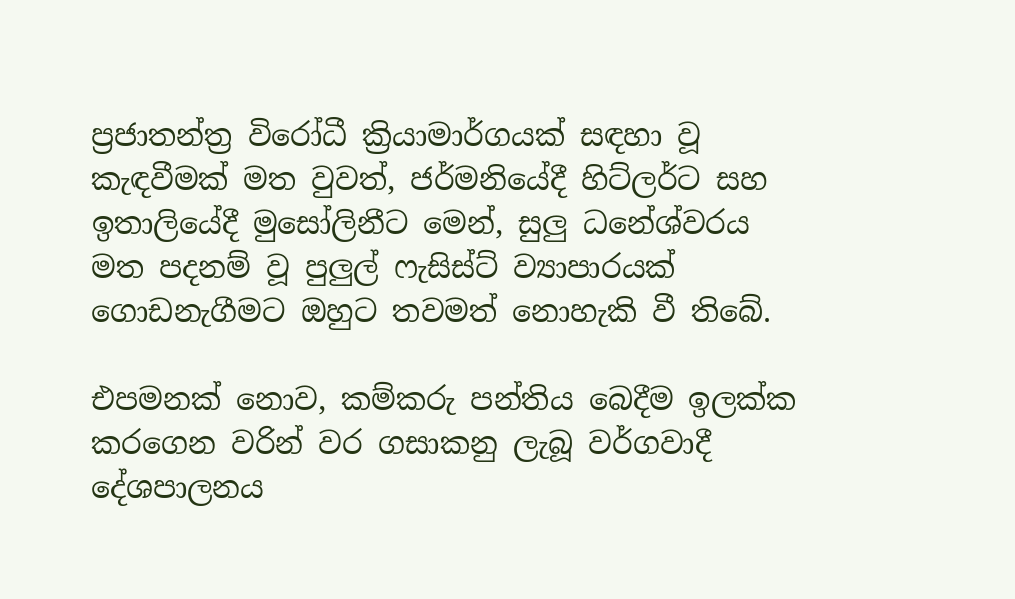ප්‍රජාතන්ත්‍ර විරෝධී ක්‍රියාමාර්ගයක් සඳහා වූ කැඳවීමක් මත වුවත්, ජර්මනියේදී හිට්ලර්ට සහ ඉතාලියේදී මුසෝලිනීට මෙන්, සුලු‍ ධනේශ්වරය මත පදනම් වූ පුලු‍ල් ෆැසිස්ට් ව්‍යාපාරයක් ගොඩනැගීමට ඔහුට තවමත් නොහැකි වී තිබේ.

එපමනක් නොව, කම්කරු පන්තිය බෙදීම ඉලක්ක කරගෙන වරින් වර ගසාකනු ලැබූ වර්ගවාදී දේශපාලනය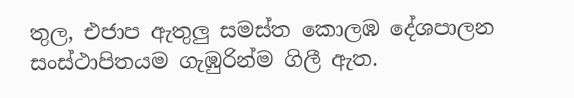තුල, එජාප ඇතුලු සමස්ත කොලඹ දේශපාලන සංස්ථාපිතයම ගැඹුරින්ම ගිලී ඇත.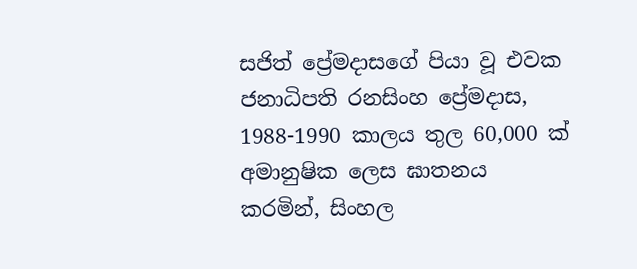සජිත් ප්‍රේමදාසගේ පියා වූ එවක ජනාධිපති රනසිංහ ප්‍රේමදාස, 1988-1990 කාලය තුල 60,000 ක් අමානුෂික ලෙස ඝාතනය කරමින්, සිංහල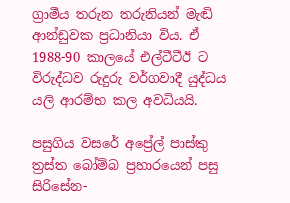ග්‍රාමීය තරුන තරුනියන් මැඬි ආන්ඩුවක ප්‍රධානියා විය. ඒ 1988-90 කාලයේ එල්ටීටීඊ ට විරුද්ධව රුදුරු වර්ගවාදී යුද්ධය යලි ආරම්භ කල අවධියයි.

පසුගිය වසරේ අප්‍රේල් පාස්කු ත්‍රස්ත බෝම්බ ප්‍රහාරයෙන් පසු සිරිසේන-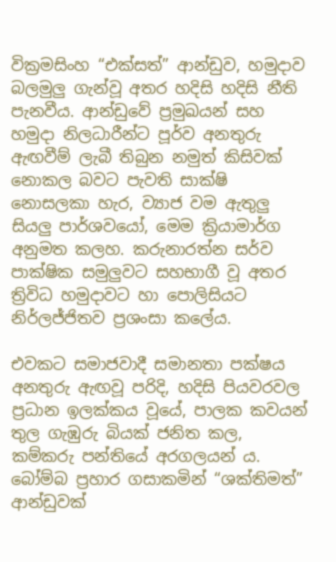වික්‍රමසිංහ “එක්සත්” ආන්ඩුව, හමුදාව බලමුලු‍ ගැන්වූ අතර හදිසි හදිසි නීති පැනවීය. ආන්ඩුවේ ප්‍රමුඛයන් සහ හමුදා නිලධාරීන්ට පූර්ව අනතුරු ඇඟවීම් ලැබී තිබුන නමුත් කිසිවක් නොකල බවට පැවති සාක්ෂි නොසලකා හැර, ව්‍යාජ වම ඇතුලු සියලු‍ පාර්ශවයෝ, මෙම ක්‍රියාමාර්ග අනුමත කලහ. කරුනාරත්න සර්ව පාක්ෂික සමුලුවට සහභාගී වූ අතර ත්‍රිවිධ හමුදාවට හා පොලිසියට නිර්ලජ්ජිතව ප්‍රශංසා කලේය.

එවකට සමාජවාදී සමානතා පක්ෂය අනතුරු ඇඟවූ පරිදි, හදිසි පියවරවල ප්‍රධාන ඉලක්කය වූයේ, පාලක කවයන් තුල ගැඹුරු බියක් ජනිත කල, කම්කරු පන්තියේ අරගලයන් ය. බෝම්බ ප්‍රහාර ගසාකමින් “ශක්තිමත්” ආන්ඩුවක්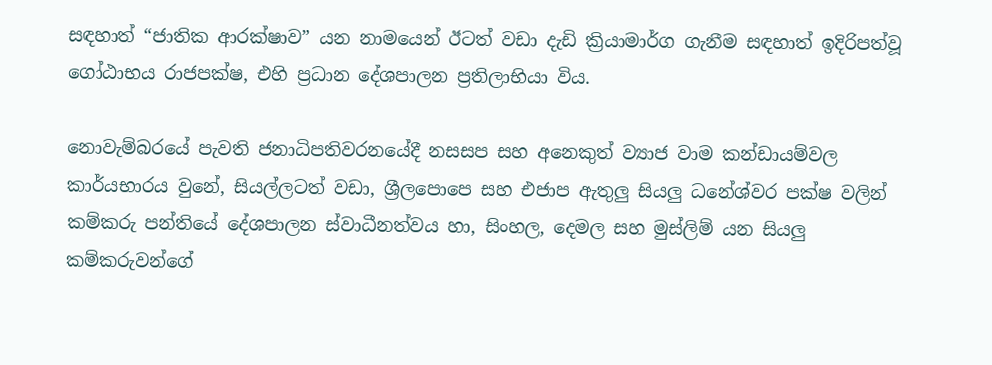සඳහාත් “ජාතික ආරක්ෂාව” යන නාමයෙන් ඊටත් වඩා දැඩි ක්‍රියාමාර්ග ගැනීම සඳහාත් ඉදිරිපත්වූ ගෝඨාභය රාජපක්ෂ, එහි ප්‍රධාන දේශපාලන ප්‍රතිලාභියා විය.

නොවැම්බරයේ පැවති ජනාධිපතිවරනයේදී නසසප සහ අනෙකුත් ව්‍යාජ වාම කන්ඩායම්වල කාර්යභාරය වුනේ, සියල්ලටත් වඩා, ශ්‍රීලපොපෙ සහ එජාප ඇතුලු‍ සියලු‍ ධනේශ්වර පක්ෂ වලින් කම්කරු පන්තියේ දේශපාලන ස්වාධීනත්වය හා, සිංහල, දෙමල සහ මුස්ලිම් යන සියලු‍ කම්කරුවන්ගේ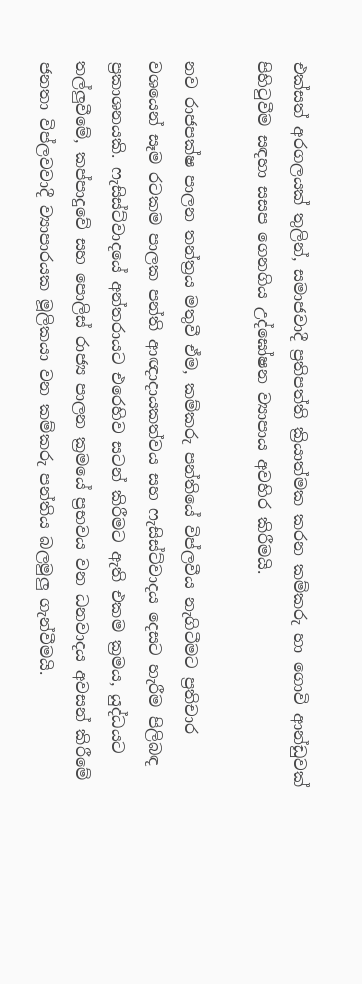එක්සත් අරගලයක් තුලින්, සමාජවාදී ප්‍රතිපත්ති ක්‍රියාත්මක කරන කම්කරු හා ගොවි ආන්ඩුවක් පිහිටුවීම සඳහා සසප ගෙනගිය උද්ඝෝෂන ව්‍යාපාය අවහිර කිරීමයි.

නව රාජපක්ෂ පාලන තන්ත්‍රය මතුවී ඒම, කම්කරු පන්තියේ විප්ලවීය නැගිටීමට ප්‍රතිචාර වශයෙන් සෑම රටකම පාලක පන්ති ආඥාදායකත්වය සහ ෆැසිස්ට්වාදය දෙසට හැරීම පිලිබඳ ප්‍රකාශනයකි. ෆැසිස්ට්වාදයේ අන්තරායට එරෙහිව සටන් කිරීමට ඇති එකම ක්‍රමය, යුද්ධයට තල්ලු‍වීමේ, කප්පාදුවේ සහ පොලිස් රාජ්‍ය පාලන ක්‍රමයේ ප්‍රභවය වන ධනවාදය අවසන් කිරීමේ ජනතා විප්ලවවාදී ව්‍යාපාරයක මූලිකයා වන කම්කරු පන්තිය බලමුලු‍ ගැන්වීමයි.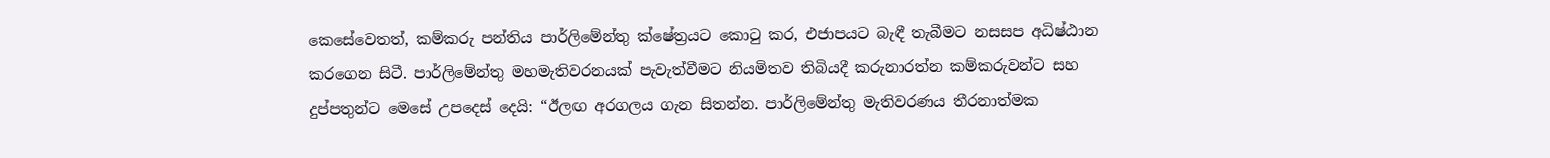කෙසේවෙතත්, කම්කරු පන්තිය පාර්ලිමේන්තු ක්ෂේත්‍රයට කොටු කර, එජාපයට බැඳී තැබීමට නසසප අධිෂ්ඨාන කරගෙන සිටී. පාර්ලිමේන්තු මහමැතිවරනයක් පැවැත්වීමට නියමිතව තිබියදී කරුනාරත්න කම්කරුවන්ට සහ දුප්පතුන්ට මෙසේ උපදෙස් දෙයි: “ඊලඟ අරගලය ගැන සිතන්න. පාර්ලිමේන්තු මැතිවරණය තීරනාත්මක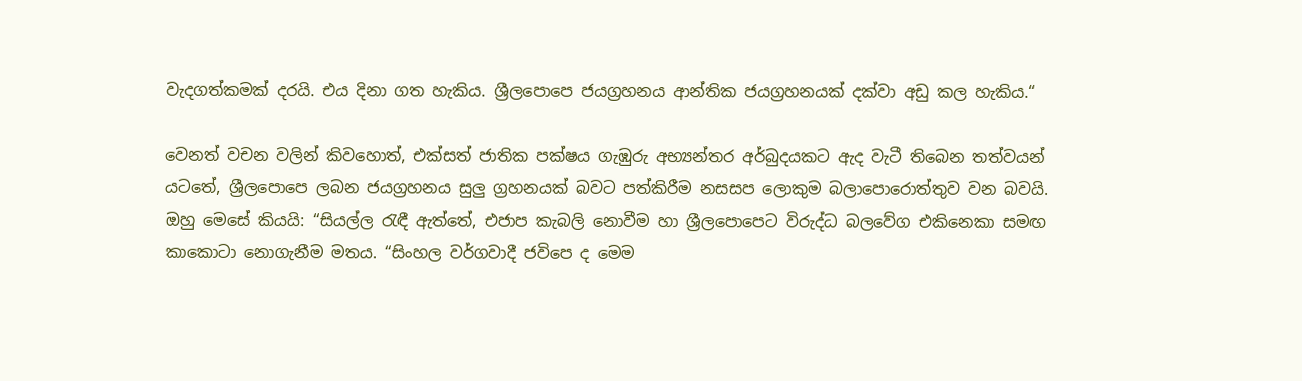වැදගත්කමක් දරයි. එය දිනා ගත හැකිය. ශ්‍රීලපොපෙ ජයග්‍රහනය ආන්තික ජයග්‍රහනයක් දක්වා අඩු කල හැකිය.“

වෙනත් වචන වලින් කිවහොත්, එක්සත් ජාතික පක්ෂය ගැඹුරු අභ්‍යන්තර අර්බුදයකට ඇද වැටී තිබෙන තත්වයන් යටතේ, ශ්‍රීලපොපෙ ලබන ජයග්‍රහනය සුලු ග්‍රහනයක් බවට පත්කිරීම නසසප ලොකුම බලාපොරොත්තුව වන බවයි. ඔහු මෙසේ කියයි: “සියල්ල රැඳී ඇත්තේ, එජාප කැබලි නොවීම හා ශ්‍රීලපොපෙට විරුද්ධ බලවේග එකිනෙකා සමඟ කාකොටා නොගැනීම මතය. “සිංහල වර්ගවාදී ජවිපෙ ද මෙම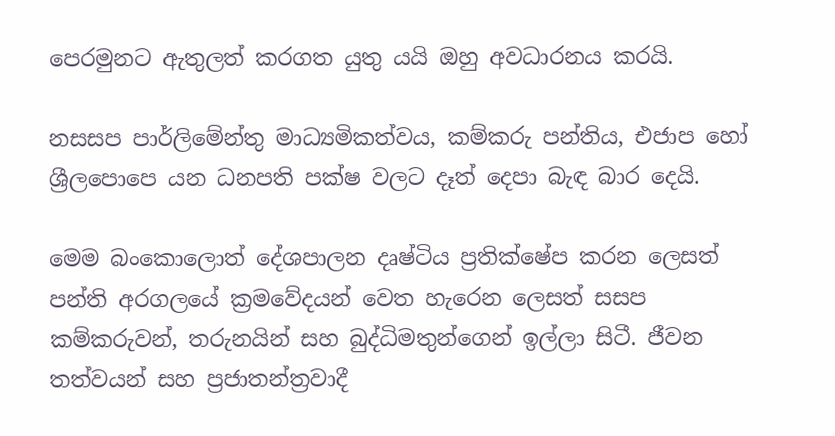පෙරමුනට ඇතුලත් කරගත යුතු යයි ඔහු අවධාරනය කරයි.

නසසප පාර්ලිමේන්තු මාධ්‍යමිකත්වය, කම්කරු පන්තිය, එජාප හෝ ශ්‍රීලපොපෙ යන ධනපති පක්ෂ වලට දෑත් දෙපා බැඳ බාර දෙයි.

මෙම බංකොලොත් දේශපාලන දෘෂ්ටිය ප්‍රතික්ෂේප කරන ලෙසත් පන්ති අරගලයේ ක්‍රමවේදයන් වෙත හැරෙන ලෙසත් සසප කම්කරුවන්, තරුනයින් සහ බුද්ධිමතුන්ගෙන් ඉල්ලා සිටී. ජීවන තත්වයන් සහ ප්‍රජාතන්ත්‍රවාදී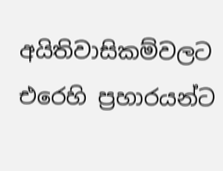අයිතිවාසිකම්වලට එරෙහි ප්‍රහාරයන්ට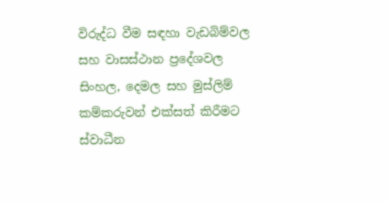විරුද්ධ වීම සඳහා වැඩබිම්වල සහ වාසස්ථාන ප්‍රදේශවල සිංහල, දෙමල සහ මුස්ලිම් කම්කරුවන් එක්සත් කිරීමට ස්වාධීන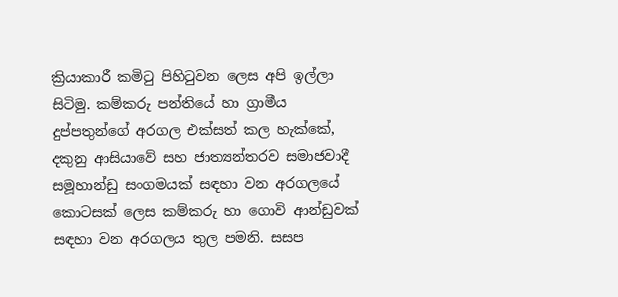ක්‍රියාකාරී කමිටු පිහිටුවන ලෙස අපි ඉල්ලා සිටිමු. කම්කරු පන්තියේ හා ග්‍රාමීය දුප්පතුන්ගේ අරගල එක්සත් කල හැක්කේ, දකුනු ආසියාවේ සහ ජාත්‍යන්තරව සමාජවාදී සමූහාන්ඩු සංගමයක් සඳහා වන අරගලයේ කොටසක් ලෙස කම්කරු හා ගොවි ආන්ඩුවක් සඳහා වන අරගලය තුල පමනි. සසප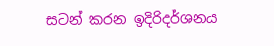සටන් කරන ඉදිරිදර්ශනය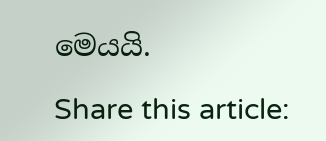මෙයයි.

Share this article: